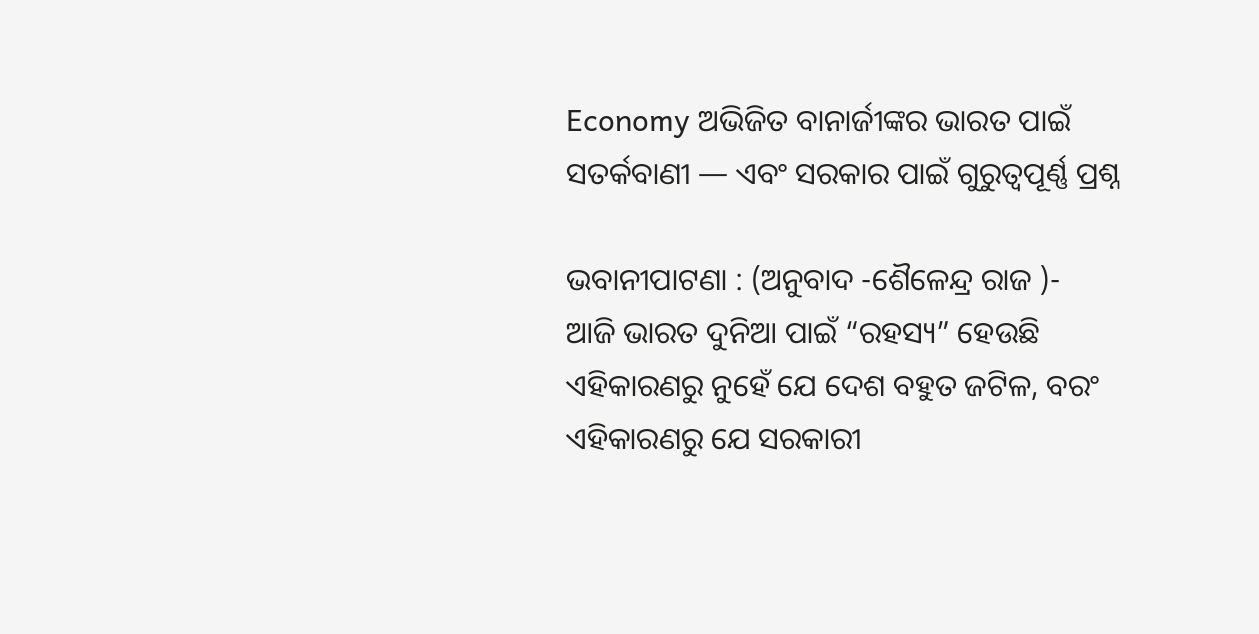Economy ଅଭିଜିତ ବାନାର୍ଜୀଙ୍କର ଭାରତ ପାଇଁ ସତର୍କବାଣୀ — ଏବଂ ସରକାର ପାଇଁ ଗୁରୁତ୍ୱପୂର୍ଣ୍ଣ ପ୍ରଶ୍ନ

ଭବାନୀପାଟଣା : (ଅନୁବାଦ -ଶୈଳେନ୍ଦ୍ର ରାଜ )-
ଆଜି ଭାରତ ଦୁନିଆ ପାଇଁ “ରହସ୍ୟ” ହେଉଛି ଏହିକାରଣରୁ ନୁହେଁ ଯେ ଦେଶ ବହୁତ ଜଟିଳ, ବରଂ ଏହିକାରଣରୁ ଯେ ସରକାରୀ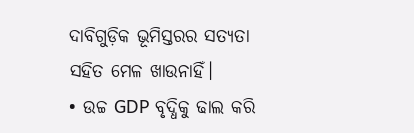ଦାବିଗୁଡ଼ିକ ଭୂମିସ୍ତରର ସତ୍ୟତା ସହିତ ମେଳ ଖାଉନାହିଁ।
• ଉଚ୍ଚ GDP ବୃଦ୍ଧିକୁ ଢାଲ କରି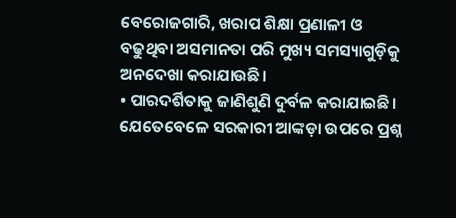ବେରୋଜଗାରି, ଖରାପ ଶିକ୍ଷା ପ୍ରଣାଳୀ ଓ ବଢୁଥିବା ଅସମାନତା ପରି ମୁଖ୍ୟ ସମସ୍ୟାଗୁଡ଼ିକୁ ଅନଦେଖା କରାଯାଉଛି।
• ପାରଦର୍ଶିତାକୁ ଜାଣିଶୁଣି ଦୁର୍ବଳ କରାଯାଇଛି। ଯେତେବେଳେ ସରକାରୀ ଆଙ୍କଡ଼ା ଉପରେ ପ୍ରଶ୍ନ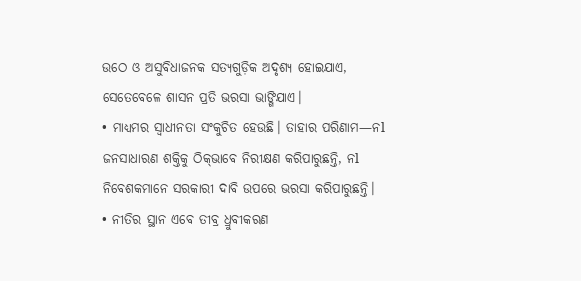ଉଠେ ଓ ଅସୁବିଧାଜନକ ସତ୍ୟଗୁଡ଼ିକ ଅଦୃଶ୍ୟ ହୋଇଯାଏ, ସେତେବେଳେ ଶାସନ ପ୍ରତି ଭରସା ଭାଙ୍ଗିଯାଏ।
• ମାଧ୍ୟମର ସ୍ୱାଧୀନତା ସଂକୁଚିତ ହେଉଛି। ତାହାର ପରିଣାମ—ନl ଜନସାଧାରଣ ଶକ୍ତିକୁ ଠିକ୍‌ଭାବେ ନିରୀକ୍ଷଣ କରିପାରୁଛନ୍ତି, ନl ନିବେଶକମାନେ ସରକାରୀ ଦାବି ଉପରେ ଭରସା କରିପାରୁଛନ୍ତି।
• ନୀତିର ସ୍ଥାନ ଏବେ ତୀବ୍ର ଧ୍ରୁବୀକରଣ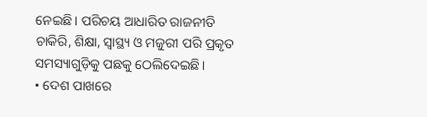ନେଇଛି। ପରିଚୟ ଆଧାରିତ ରାଜନୀତି ଚାକିରି, ଶିକ୍ଷା, ସ୍ୱାସ୍ଥ୍ୟ ଓ ମଜୁରୀ ପରି ପ୍ରକୃତ ସମସ୍ୟାଗୁଡ଼ିକୁ ପଛକୁ ଠେଲିଦେଇଛି।
• ଦେଶ ପାଖରେ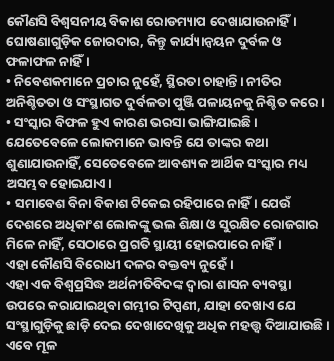କୌଣସି ବିଶ୍ୱସନୀୟ ବିକାଶ ରୋଡମ୍ୟାପ ଦେଖାଯାଉନାହିଁ। ଘୋଷଣାଗୁଡ଼ିକ ଜୋରଦାର, କିନ୍ତୁ କାର୍ଯ୍ୟାନ୍ୱୟନ ଦୁର୍ବଳ ଓ ଫଳାଫଳ ନାହିଁ।
• ନିବେଶକମାନେ ପ୍ରଚାର ନୁହେଁ, ସ୍ଥିରତା ଚାହାନ୍ତି। ନୀତିର ଅନିଶ୍ଚିତତା ଓ ସଂସ୍ଥାଗତ ଦୁର୍ବଳତା ପୁଞ୍ଜି ପଳାୟନକୁ ନିଶ୍ଚିତ କରେ।
• ସଂସ୍କାର ବିଫଳ ହୁଏ କାରଣ ଭରସା ଭାଙ୍ଗିଯାଇଛି। ଯେତେବେଳେ ଲୋକମାନେ ଭାବନ୍ତି ଯେ ତାଙ୍କର କଥା ଶୁଣାଯାଉନାହିଁ, ସେତେବେଳେ ଆବଶ୍ୟକ ଆର୍ଥିକ ସଂସ୍କାର ମଧ୍ୟ ଅସମ୍ଭବ ହୋଇଯାଏ।
• ସମାବେଶ ବିନା ବିକାଶ ଟିକେଇ ରହିପାରେ ନାହିଁ। ଯେଉଁ ଦେଶରେ ଅଧିକାଂଶ ଲୋକଙ୍କୁ ଭଲ ଶିକ୍ଷା ଓ ସୁରକ୍ଷିତ ରୋଜଗାର ମିଳେ ନାହିଁ, ସେଠାରେ ପ୍ରଗତି ସ୍ଥାୟୀ ହୋଇପାରେ ନାହିଁ।
ଏହା କୌଣସି ବିରୋଧୀ ଦଳର ବକ୍ତବ୍ୟ ନୁହେଁ।
ଏହା ଏକ ବିଶ୍ୱପ୍ରସିଦ୍ଧ ଅର୍ଥନୀତିବିଦଙ୍କ ଦ୍ୱାରା ଶାସନ ବ୍ୟବସ୍ଥା ଉପରେ କରାଯାଇଥିବା ଗମ୍ଭୀର ଟିପ୍ପଣୀ, ଯାହା ଦେଖାଏ ଯେ ସଂସ୍ଥାଗୁଡ଼ିକୁ ଛାଡ଼ି ଦେଇ ଦେଖାଦେଖିକୁ ଅଧିକ ମହତ୍ତ୍ୱ ଦିଆଯାଉଛି।
ଏବେ ମୂଳ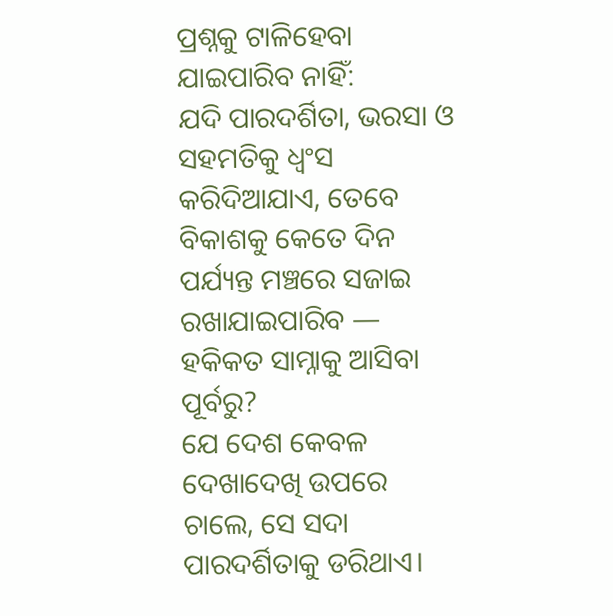ପ୍ରଶ୍ନକୁ ଟାଳିହେବା ଯାଇପାରିବ ନାହିଁ:
ଯଦି ପାରଦର୍ଶିତା, ଭରସା ଓ ସହମତିକୁ ଧ୍ୱଂସ କରିଦିଆଯାଏ, ତେବେ ବିକାଶକୁ କେତେ ଦିନ ପର୍ଯ୍ୟନ୍ତ ମଞ୍ଚରେ ସଜାଇ ରଖାଯାଇପାରିବ — ହକିକତ ସାମ୍ନାକୁ ଆସିବା ପୂର୍ବରୁ?
ଯେ ଦେଶ କେବଳ ଦେଖାଦେଖି ଉପରେ ଚାଲେ, ସେ ସଦା ପାରଦର୍ଶିତାକୁ ଡରିଥାଏ।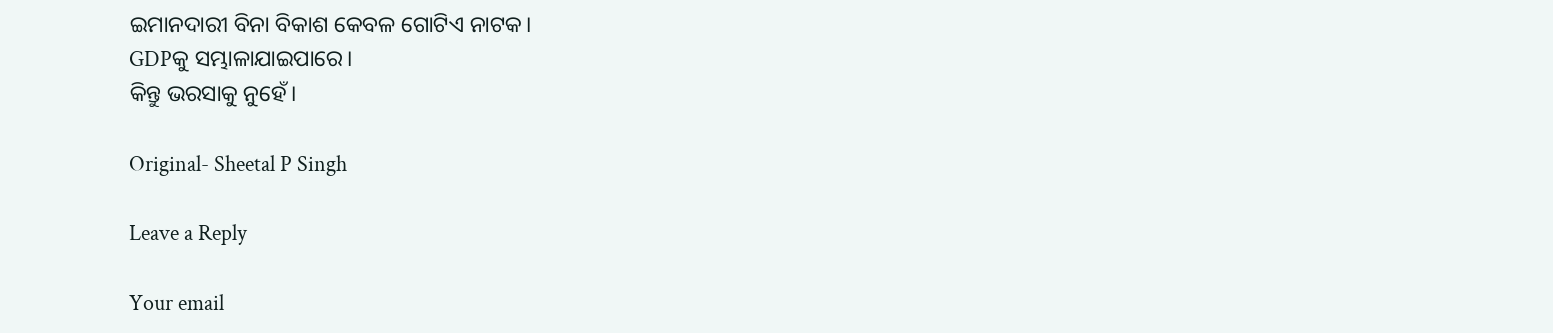ଇମାନଦାରୀ ବିନା ବିକାଶ କେବଳ ଗୋଟିଏ ନାଟକ।
GDPକୁ ସମ୍ଭାଳାଯାଇପାରେ।
କିନ୍ତୁ ଭରସାକୁ ନୁହେଁ।

Original- Sheetal P Singh

Leave a Reply

Your email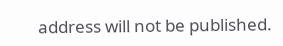address will not be published.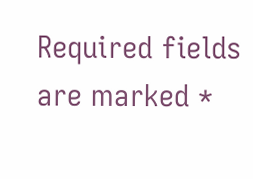Required fields are marked *